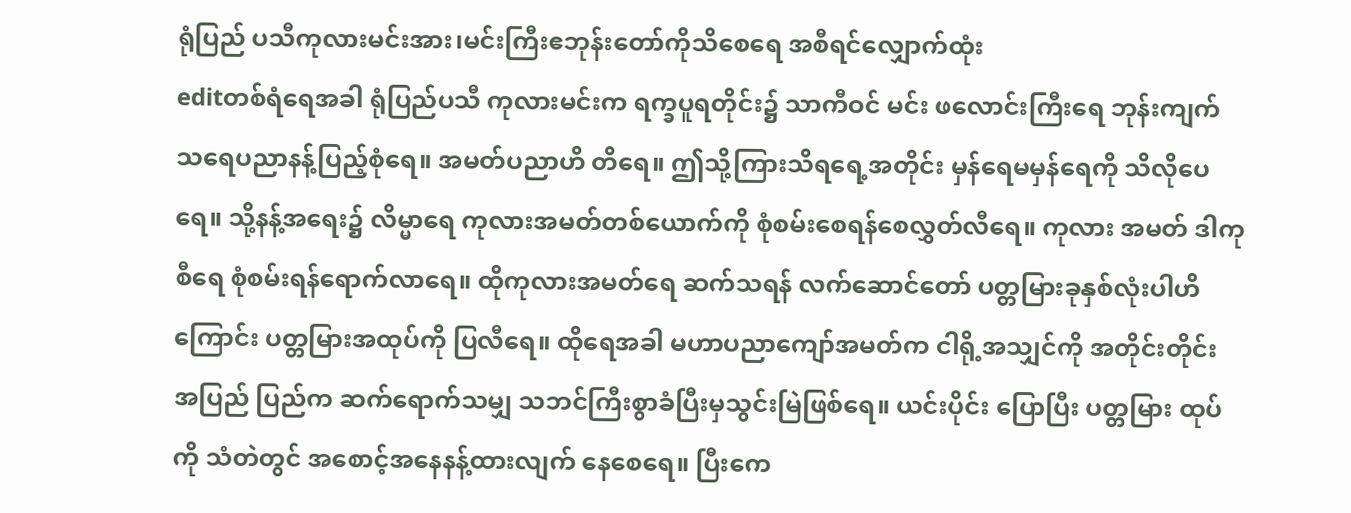ရုံပြည် ပသီကုလားမင်းအား၊မင်းကြီးဧဘုန်းတော်ကိုသိစေရေ အစီရင်လျှောက်ထုံး
editတစ်ရံရေအခါ ရုံပြည်ပသီ ကုလားမင်းက ရက္ခပူရတိုင်း၌ သာကီဝင် မင်း ဖလောင်းကြီးရေ ဘုန်းကျက်သရေပညာနန့်ပြည့်စုံရေ။ အမတ်ပညာဟိ တိရေ။ ဤသို့ကြားသိရရေ့အတိုင်း မှန်ရေမမှန်ရေကို သိလိုပေရေ။ သို့နန့်အရေး၌ လိမ္မာရေ ကုလားအမတ်တစ်ယောက်ကို စုံစမ်းစေရန်စေလွှတ်လီရေ။ ကုလား အမတ် ဒါကုစီရေ စုံစမ်းရန်ရောက်လာရေ။ ထိုကုလားအမတ်ရေ ဆက်သရန် လက်ဆောင်တော် ပတ္တမြားခုနှစ်လုံးပါဟိကြောင်း ပတ္တမြားအထုပ်ကို ပြလီရေ။ ထိုရေအခါ မဟာပညာကျော်အမတ်က ငါရို့အသျှင်ကို အတိုင်းတိုင်း အပြည် ပြည်က ဆက်ရောက်သမျှ သဘင်ကြီးစွာခံပြီးမှသွင်းမြဲဖြစ်ရေ။ ယင်းပိုင်း ပြောပြီး ပတ္တမြား ထုပ်ကို သံတဲတွင် အစောင့်အနေနန့်ထားလျက် နေစေရေ။ ပြီးကေ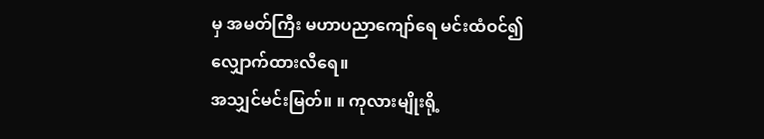မှ အမတ်ကြီး မဟာပညာကျော်ရေ မင်းထံဝင်၍ လျှောက်ထားလီရေ။
အသျှင်မင်းမြတ်။ ။ ကုလားမျိုးရို့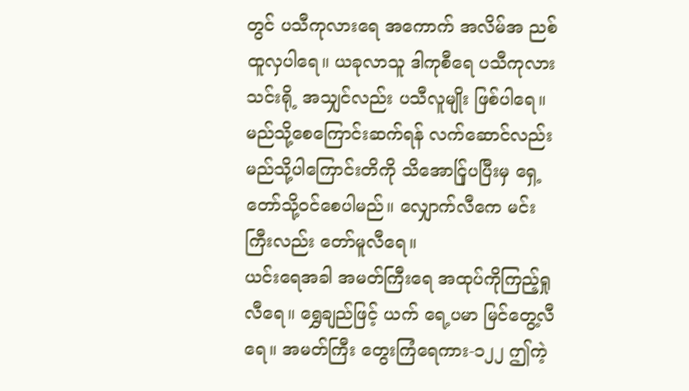တွင် ပသီကုလားရေ အကောက် အလိမ်အ ညစ်ထူလှပါရေ။ ယခုလာသူ ဒါကုစီရေ ပသီကုလားသင်းရို့ အသျှင်လည်း ပသီလူမျိုး ဖြစ်ပါရေ။ မည်သို့စေကြောင်းဆက်ရန် လက်ဆောင်လည်း မည်သို့ပါကြောင်းတိကို သိအောင်ြုပပြီးမှ ရှေ့တော်သို့ဝင်စေပါမည်။ လျှောက်လီကေ မင်းကြီးလည်း တော်မူလီရေ။
ယင်းရေအခါ အမတ်ကြီးရေ အထုပ်ကိုကြည့်ရှုလီရေ။ ရွှေချည်ဖြင့် ယက် ရေ့ပမာ မြင်တွေ့လီရေ။ အမတ်ကြီး တွေးကြံရေကား-၁၂၂ ဤကဲ့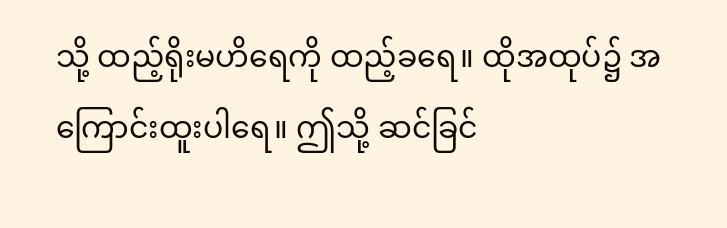သို့ ထည့်ရိုးမဟိရေကို ထည့်ခရေ။ ထိုအထုပ်၌ အကြောင်းထူးပါရေ။ ဤသို့ ဆင်ခြင်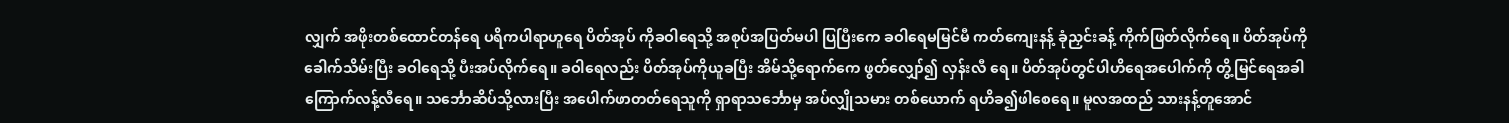လျှက် အဖိုးတစ်ထောင်တန်ရေ ပရိကပါရာဟူရေ ပိတ်အုပ် ကိုခဝါရေသို့ အစုပ်အပြတ်မပါ ပြပြီးကေ ခဝါရေမမြင်မီ ကတ်ကျေးနန့် ခုံညှင်းခန့် ကိုက်ဖြတ်လိုက်ရေ။ ပိတ်အုပ်ကို ခေါက်သိမ်းပြီး ခဝါရေသို့ ပီးအပ်လိုက်ရေ။ ခဝါရေလည်း ပိတ်အုပ်ကိုယူခပြီး အိမ်သို့ရောက်ကေ ဖွတ်လျှော်၍ လှန်းလီ ရေ။ ပိတ်အုပ်တွင်ပါဟိရေအပေါက်ကို တွိ့မြင်ရေအခါ ကြောက်လန့်လီရေ။ သင်္ဘောဆိပ်သို့လားပြီး အပေါက်ဖာတတ်ရေသူကို ရှာရာသင်္ဘောမှ အပ်လျှိုသမား တစ်ယောက် ရဟိခ၍ဖါစေရေ။ မူလအထည် သားနန့်တူအောင်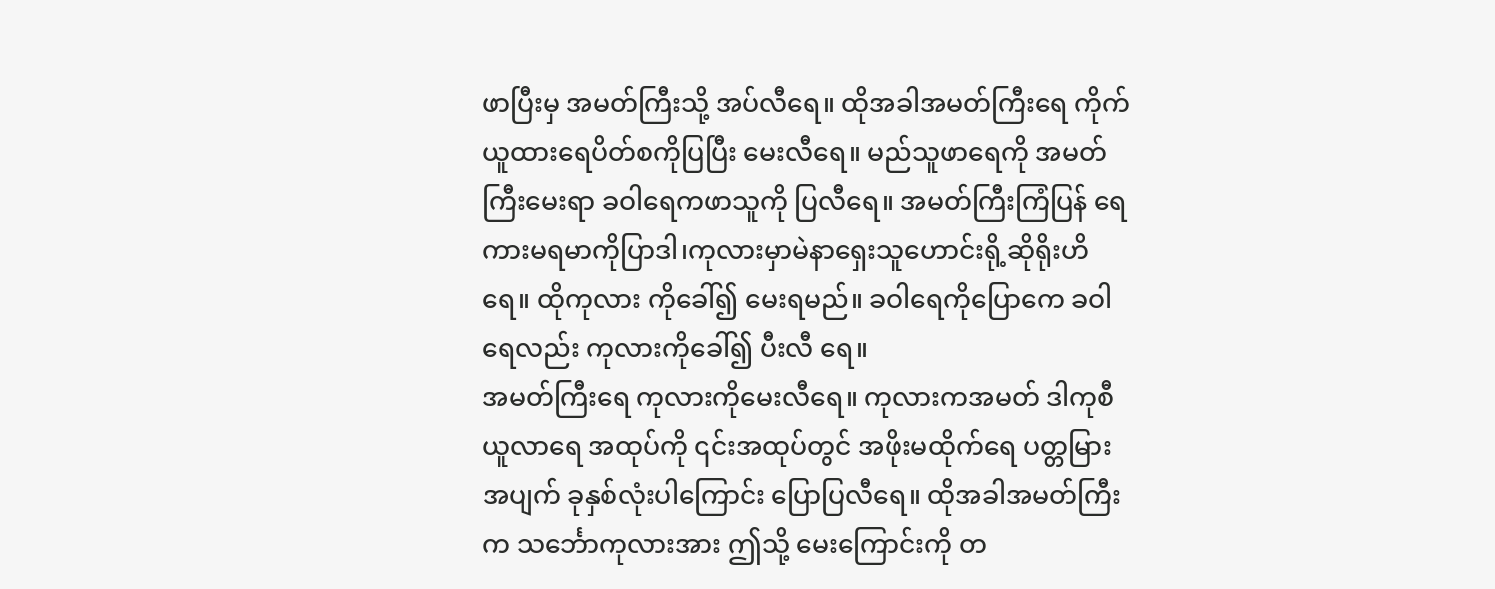ဖာပြီးမှ အမတ်ကြီးသို့ အပ်လီရေ။ ထိုအခါအမတ်ကြီးရေ ကိုက်ယူထားရေပိတ်စကိုပြပြီး မေးလီရေ။ မည်သူဖာရေကို အမတ်ကြီးမေးရာ ခဝါရေကဖာသူကို ပြလီရေ။ အမတ်ကြီးကြံပြန် ရေကားမရမာကိုပြာဒါ၊ကုလားမှာမဲနာရှေးသူဟောင်းရို့ဆိုရိုးဟိရေ။ ထိုကုလား ကိုခေါ်၍ မေးရမည်။ ခဝါရေကိုပြောကေ ခဝါရေလည်း ကုလားကိုခေါ်၍ ပီးလီ ရေ။
အမတ်ကြီးရေ ကုလားကိုမေးလီရေ။ ကုလားကအမတ် ဒါကုစီယူလာရေ အထုပ်ကို ၎င်းအထုပ်တွင် အဖိုးမထိုက်ရေ ပတ္တမြားအပျက် ခုနှစ်လုံးပါကြောင်း ပြောပြလီရေ။ ထိုအခါအမတ်ကြီးက သင်္ဘောကုလားအား ဤသို့ မေးကြောင်းကို တ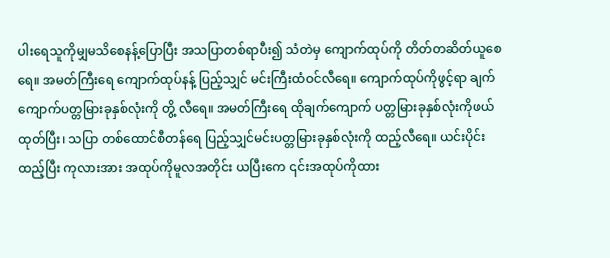ပါးရေသူကိုမျှမသိစေနန့်ပြောပြီး အသပြာတစ်ရာပီး၍ သံတဲမှ ကျောက်ထုပ်ကို တိတ်တဆိတ်ယူစေရေ။ အမတ်ကြီးရေ ကျောက်ထုပ်နန့် ပြည့်သျှင် မင်းကြီးထံဝင်လီရေ။ ကျောက်ထုပ်ကိုဖွင့်ရာ ချက်ကျောက်ပတ္တမြားခုနှစ်လုံးကို တွိ့ လီရေ။ အမတ်ကြီးရေ ထိုချက်ကျောက် ပတ္တမြားခုနှစ်လုံးကိုဖယ်ထုတ်ပြီး၊ သပြာ တစ်ထောင်စီတန်ရေ ပြည့်သျှင်မင်းပတ္တမြားခုနှစ်လုံးကို ထည့်လီရေ။ ယင်းပိုင်းထည့်ပြီး ကုလားအား အထုပ်ကိုမူလအတိုင်း ယပြီးကေ ၎င်းအထုပ်ကိုထား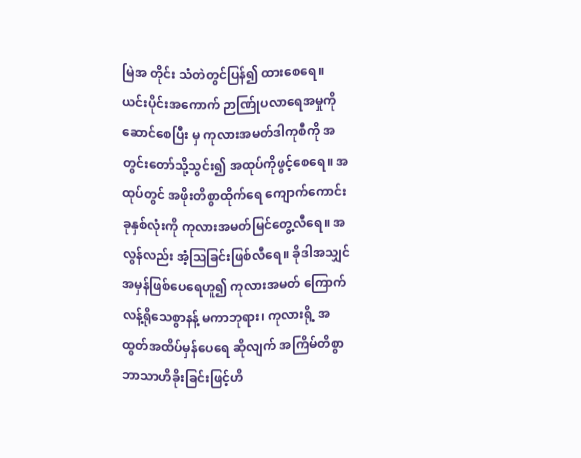မြဲအ တိုင်း သံတဲတွင်ပြန်၍ ထားစေရေ။
ယင်းပိုင်းအကောက် ဉာဏ်ြုပလာရေအမှုကို ဆောင်စေပြီး မှ ကုလားအမတ်ဒါကုစီကို အတွင်းတော်သို့သွင်း၍ အထုပ်ကိုဖွင့်စေရေ။ အထုပ်တွင် အဖိုးတိစွာထိုက်ရေ ကျောက်ကောင်းခုနှစ်လုံးကို ကုလားအမတ်မြင်တွေ့လီရေ။ အလွန်လည်း အံ့ဩခြင်းဖြစ်လီရေ။ ခိုဒါအသျှင်အမှန်ဖြစ်ပေရေဟူ၍ ကုလားအမတ် ကြောက်လန့်ရိုသေစွာနန့် မကာဘုရား၊ ကုလားရို့ အထွတ်အထိပ်မှန်ပေရေ ဆိုလျက် အကြိမ်တိစွာ ဘာသာဟိခိုးခြင်းဖြင့်ဟိ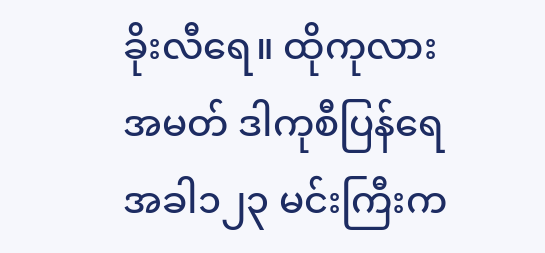ခိုးလီရေ။ ထိုကုလားအမတ် ဒါကုစီပြန်ရေအခါ၁၂၃ မင်းကြီးက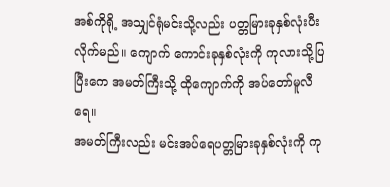အစ်ကိုရို့ အသျှင်ရုံမင်းသို့လည်း ပတ္တမြားခုနှစ်လုံးပီးလိုက်မည်။ ကျောက် ကောင်းခုနှစ်လုံးကို ကုလားသို့ပြပြီးကေ အမတ်ကြီးသို့ ထိုကျောက်ကို အပ်တော်မူလီ ရေ။
အမတ်ကြီးလည်း မင်းအပ်ရေပတ္တမြားခုနှစ်လုံးကို ကု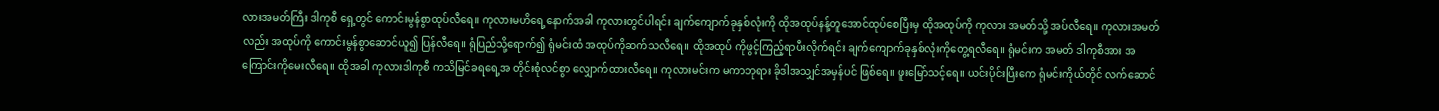လားအမတ်ကြီး ဒါကုစီ ရှေ့တွင် ကောင်းမွန်စွာထုပ်လီရေ။ ကုလားမဟိရေ့နောက်အခါ ကုလားတွင်ပါရင်း ချက်ကျောက်ခုနှစ်လုံးကို ထိုအထုပ်နန့်တူအောင်ထုပ်စေပြီးမှ ထိုအထုပ်ကို ကုလား အမတ်သို့ အပ်လီရေ။ ကုလားအမတ်လည်း အထုပ်ကို ကောင်းမွန်စွာဆောင်ယူ၍ ပြန်လီရေ။ ရုံပြည်သို့ရောက်၍ ရုံမင်းထံ အထုပ်ကိုဆက်သလီရေ။ ထိုအထုပ် ကိုဖွင့်ကြည့်ရာပီးလိုက်ရင်း ချက်ကျောက်ခုနှစ်လုံးကိုတွေ့ရလီရေ။ ရုံမင်းက အမတ် ဒါကုစီအား အကြောင်းကိုမေးလီရေ။ ထိုအခါ ကုလားဒါကုစီ ကသိမြင်ခရရေ့အ တိုင်းစုံလင်စွာ လျှောက်ထားလီရေ။ ကုလားမင်းက မကာဘုရား ခိုဒါအသျှင်အမှန်ပင် ဖြစ်ရေ။ ဖူးမြော်သင့်ရေ။ ယင်းပိုင်းပြီးကေ ရုံမင်းကိုယ်တိုင် လက်ဆောင်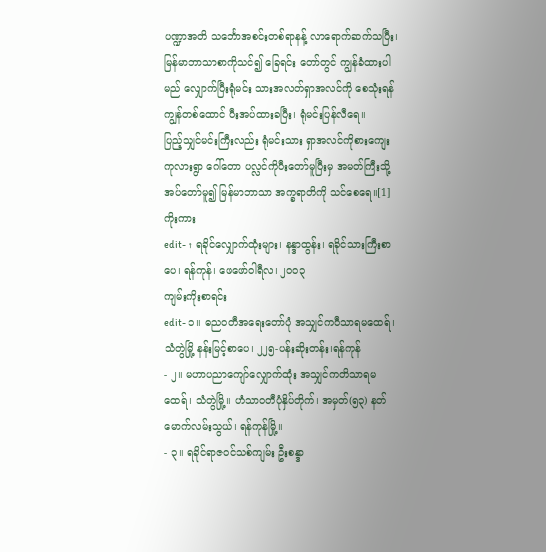ပဏ္ဍာအတိ သင်္ဘောအစင်းတစ်ရာနန့် လာရောက်ဆက်သပြီး၊ မြန်မာဘာသာစာကိုသင်၍ ခြေရင်း တော်တွင် ကျွန်ခံထားပါမည် လျှောက်ပြီးရုံမင်း သားအလတ်ရှာအလင်ကို စေသုံးရန် ကျွန်တစ်ထောင် ပီးအပ်ထားခပြီး၊ ရုံမင်းပြန်လီရေ။
ပြည့်သျှင်မင်းကြီးလည်း ရုံမင်းသား ရှာအလင်ကိုစားကျေး ကုလားရွာ ဂေါ်တော ပလ္လင်ကိုပီးတော်မူပြီးမှ အမတ်ကြီးသို့အပ်တော်မူ၍ မြန်မာဘာသာ အက္ခရာတိကို သင်စေရေ။[1]
ကိုးကား
edit- ↑ ရခိုင်လျှောက်ထုံးများ၊ နန္ဒာထွန်း၊ ရခိုင်သားကြီးစာပေ၊ ရန်ကုန်၊ ဖေဖော်ဝါရီလ၊ ၂၀၀၃
ကျမ်းကိုးစာရင်း
edit- ၁။ ဓညဝတီအရေးတော်ပုံ အသျှင်ကဝီသာရမထေရ်၊ သံတွဲမြို့ နန်းမြင့်စာပေ၊ ၂၂၅-ပန်းဆိုးတန်း၊ရန်ကုန်
- ၂။ မဟာပညာကျော်လျှောက်ထုံး အသျှင်ကတိသာရမထေရ်၊ သံတွဲမြို့။ ဟံသာဝတီပုံနှိပ်တိုက်၊ အမှတ်(၅၃) နတ်မောက်လမ်းသွယ်၊ ရန်ကုန်မြို့။
- ၃။ ရခိုင်ရာဇဝင်သစ်ကျမ်း ဦးစန္ဒာ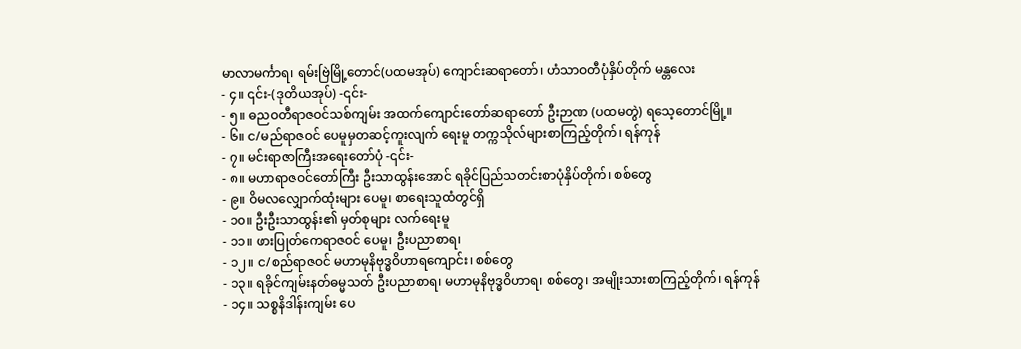မာလာမင်္ကာရ၊ ရမ်းဗြဲမြို့တောင်(ပထမအုပ်) ကျောင်းဆရာတော်၊ ဟံသာဝတီပုံနှိပ်တိုက် မန္တလေး
- ၄။ ၎င်း-(ဒုတိယအုပ်) -၎င်း-
- ၅။ ဓညဝတီရာဇဝင်သစ်ကျမ်း အထက်ကျောင်းတော်ဆရာတော် ဦးဉာဏ (ပထမတွဲ) ရသေ့တောင်မြို့။
- ၆။ င/မည်ရာဇဝင် ပေမူမှတဆင့်ကူးလျက် ရေးမူ တက္ကသိုလ်များစာကြည့်တိုက်၊ ရန်ကုန်
- ၇။ မင်းရာဇာကြီးအရေးတော်ပုံ -၎င်း-
- ၈။ မဟာရာဇဝင်တော်ကြီး ဦးသာထွန်းအောင် ရခိုင်ပြည်သတင်းစာပုံနှိပ်တိုက်၊ စစ်တွေ
- ၉။ ဝိမလလျှောက်ထုံးများ ပေမူ၊ စာရေးသူထံတွင်ရှိ
- ၁၀။ ဦးဦးသာထွန်း၏ မှတ်စုများ လက်ရေးမူ
- ၁၁။ ဖားပြုတ်ကေရာဇဝင် ပေမူ၊ ဦးပညာစာရ၊
- ၁၂။ င/စည်ရာဇဝင် မဟာမုနိဗုဒ္ဓဝိဟာရကျောင်း၊ စစ်တွေ
- ၁၃။ ရခိုင်ကျမ်းနတ်ဓမ္မသတ် ဦးပညာစာရ၊ မဟာမုနိဗုဒ္ဓဝိဟာရ၊ စစ်တွေ၊ အမျိုးသားစာကြည့်တိုက်၊ ရန်ကုန်
- ၁၄။ သစ္စနိဒါန်းကျမ်း ပေ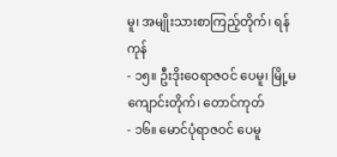မူ၊ အမျိုးသားစာကြည့်တိုက်၊ ရန်ကုန်
- ၁၅။ ဦးဒိုးဝေရာဇဝင် ပေမူ၊ မြို့မကျောင်းတိုက်၊ တောင်ကုတ်
- ၁၆။ မောင်ပုံရာဇဝင် ပေမူ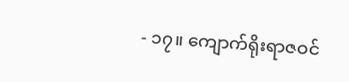- ၁၇။ ကျောက်ရိုးရာဇဝင်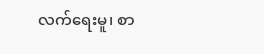လက်ရေးမူ၊ စာ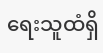ရေးသူထံရှိ